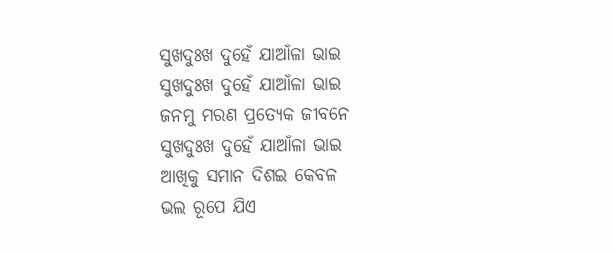ସୁଖଦୁଃଖ ଦୁହେଁ ଯାଆଁଳା ଭାଇ
ସୁଖଦୁଃଖ ଦୁହେଁ ଯାଆଁଳା ଭାଇ
ଜନମୁ ମରଣ ପ୍ରତ୍ୟେକ ଜୀବନେ
ସୁଖଦୁଃଖ ଦୁହେଁ ଯାଆଁଳା ଭାଇ
ଆଖିକୁ ସମାନ ଦିଶଇ କେବଳ
ଭଲ ରୂପେ ଯିଏ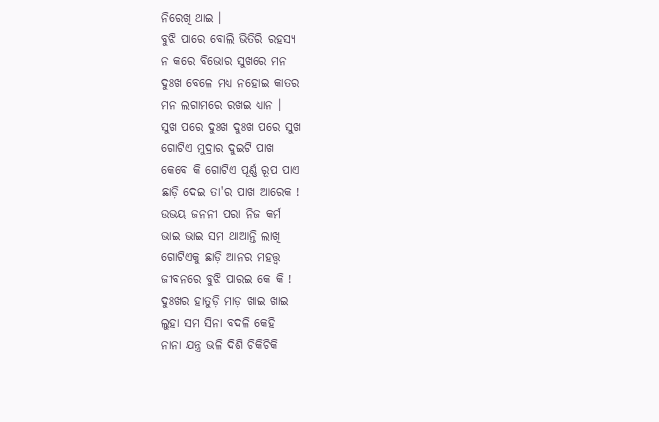ନିରେଖି ଥାଇ ।
ବୁଝି ପାରେ ବୋଲି ଭିତିରି ରହସ୍ୟ
ନ କରେ ବିଭୋର ସୁଖରେ ମନ
ଦୁଃଖ ବେଳେ ମଧ୍ୟ ନହୋଇ କାତର
ମନ ଲଗାମରେ ରଖଇ ଧ୍ୟାନ ।
ସୁଖ ପରେ ଦୁଃଖ ଦୁଃଖ ପରେ ସୁଖ
ଗୋଟିଏ ମୁଦ୍ରାର ଦୁଇଟି ପାଖ
କେବେ କି ଗୋଟିଏ ପୂର୍ଣ୍ଣ ରୂପ ପାଏ
ଛାଡ଼ି ଦେଇ ତା'ର ପାଖ ଆରେକ !
ଉଭୟ ଜନନୀ ପରା ନିଜ କର୍ମ
ଭାଇ ଭାଇ ସମ ଥାଆନ୍ତି ଲାଖି
ଗୋଟିଏକୁ ଛାଡ଼ି ଆନର ମହତ୍ତ୍ଵ
ଜୀବନରେ ବୁଝି ପାରଇ କେ କି !
ଦୁଃଖର ହାତୁଡ଼ି ମାଡ଼ ଖାଇ ଖାଇ
ଲୁହା ସମ ସିନା ବଦଳି କେହି
ନାନା ଯନ୍ତ୍ର ଭଳି ଦିଶି ଚିକିଚିକି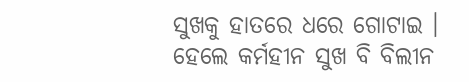ସୁଖକୁ ହାତରେ ଧରେ ଗୋଟାଇ ।
ହେଲେ କର୍ମହୀନ ସୁଖ ବି ବିଲୀନ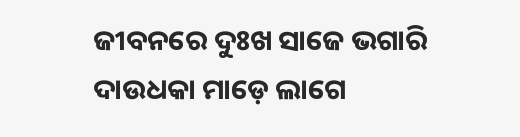ଜୀବନରେ ଦୁଃଖ ସାଜେ ଭଗାରି
ଦାଉଧକା ମାଡ଼େ ଲାଗେ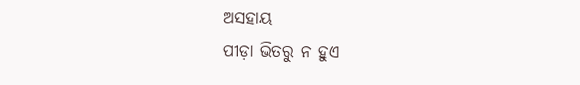ଅସହାୟ
ପୀଡ଼ା ଭିତରୁ ନ ହୁଏ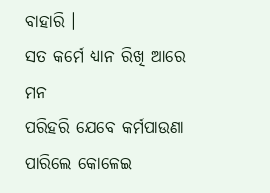ବାହାରି ।
ସତ କର୍ମେ ଧ୍ୟାନ ରିଖି ଆରେ ମନ
ପରିହରି ଯେବେ କର୍ମପାଉଣା
ପାରିଲେ କୋଳେଇ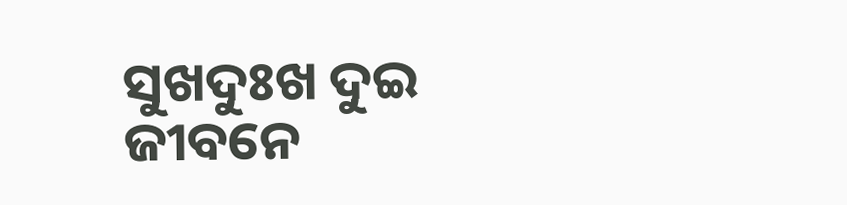ସୁଖଦୁଃଖ ଦୁଇ
ଜୀବନେ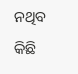ନଥିବ କିଛି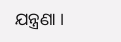ଯନ୍ତ୍ରଣା ।